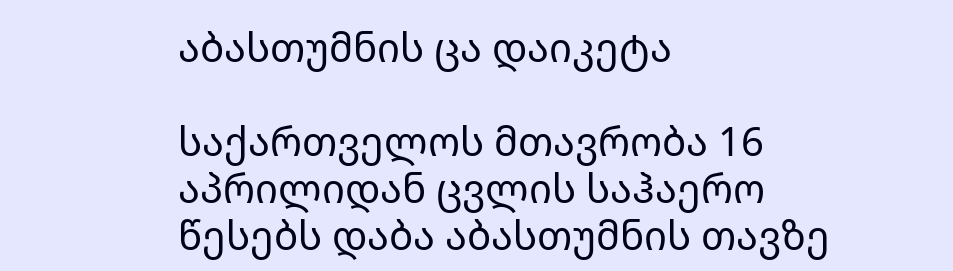აბასთუმნის ცა დაიკეტა

საქართველოს მთავრობა 16 აპრილიდან ცვლის საჰაერო წესებს დაბა აბასთუმნის თავზე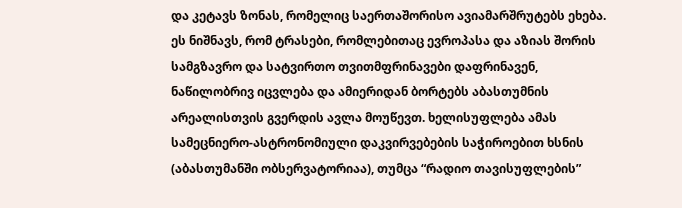და კეტავს ზონას, რომელიც საერთაშორისო ავიამარშრუტებს ეხება. ეს ნიშნავს, რომ ტრასები, რომლებითაც ევროპასა და აზიას შორის სამგზავრო და სატვირთო თვითმფრინავები დაფრინავენ, ნაწილობრივ იცვლება და ამიერიდან ბორტებს აბასთუმნის არეალისთვის გვერდის ავლა მოუწევთ. ხელისუფლება ამას სამეცნიერო-ასტრონომიული დაკვირვებების საჭიროებით ხსნის (აბასთუმანში ობსერვატორიაა), თუმცა “რადიო თავისუფლების”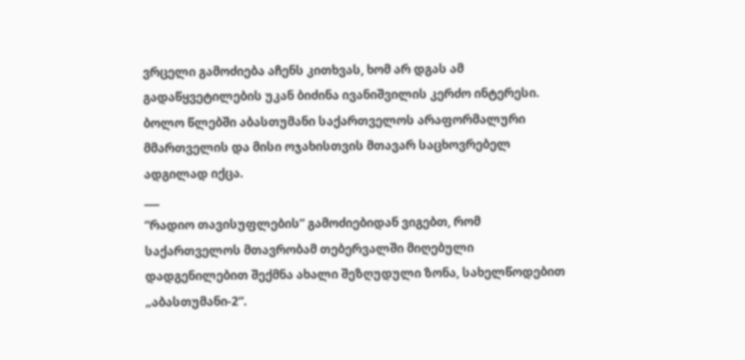ვრცელი გამოძიება აჩენს კითხვას, ხომ არ დგას ამ გადაწყვეტილების უკან ბიძინა ივანიშვილის კერძო ინტერესი. ბოლო წლებში აბასთუმანი საქართველოს არაფორმალური მმართველის და მისი ოჯახისთვის მთავარ საცხოვრებელ ადგილად იქცა.
___
“რადიო თავისუფლების” გამოძიებიდან ვიგებთ, რომ საქართველოს მთავრობამ თებერვალში მიღებული დადგენილებით შექმნა ახალი შეზღუდული ზონა, სახელწოდებით „აბასთუმანი-2“.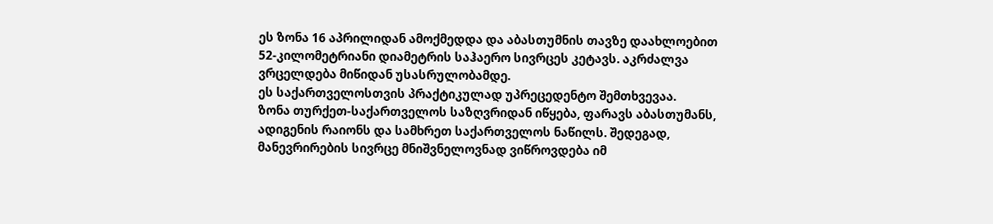ეს ზონა 16 აპრილიდან ამოქმედდა და აბასთუმნის თავზე დაახლოებით 52-კილომეტრიანი დიამეტრის საჰაერო სივრცეს კეტავს. აკრძალვა ვრცელდება მიწიდან უსასრულობამდე.
ეს საქართველოსთვის პრაქტიკულად უპრეცედენტო შემთხვევაა.
ზონა თურქეთ-საქართველოს საზღვრიდან იწყება, ფარავს აბასთუმანს, ადიგენის რაიონს და სამხრეთ საქართველოს ნაწილს. შედეგად, მანევრირების სივრცე მნიშვნელოვნად ვიწროვდება იმ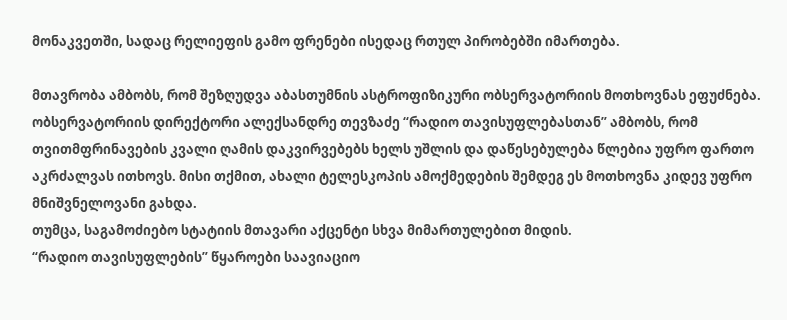მონაკვეთში, სადაც რელიეფის გამო ფრენები ისედაც რთულ პირობებში იმართება.

მთავრობა ამბობს, რომ შეზღუდვა აბასთუმნის ასტროფიზიკური ობსერვატორიის მოთხოვნას ეფუძნება.
ობსერვატორიის დირექტორი ალექსანდრე თევზაძე “რადიო თავისუფლებასთან” ამბობს, რომ თვითმფრინავების კვალი ღამის დაკვირვებებს ხელს უშლის და დაწესებულება წლებია უფრო ფართო აკრძალვას ითხოვს. მისი თქმით, ახალი ტელესკოპის ამოქმედების შემდეგ ეს მოთხოვნა კიდევ უფრო მნიშვნელოვანი გახდა.
თუმცა, საგამოძიებო სტატიის მთავარი აქცენტი სხვა მიმართულებით მიდის.
“რადიო თავისუფლების” წყაროები საავიაციო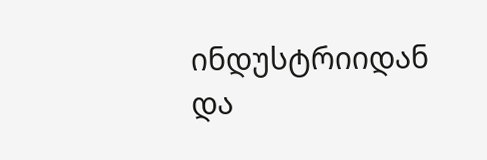ინდუსტრიიდან და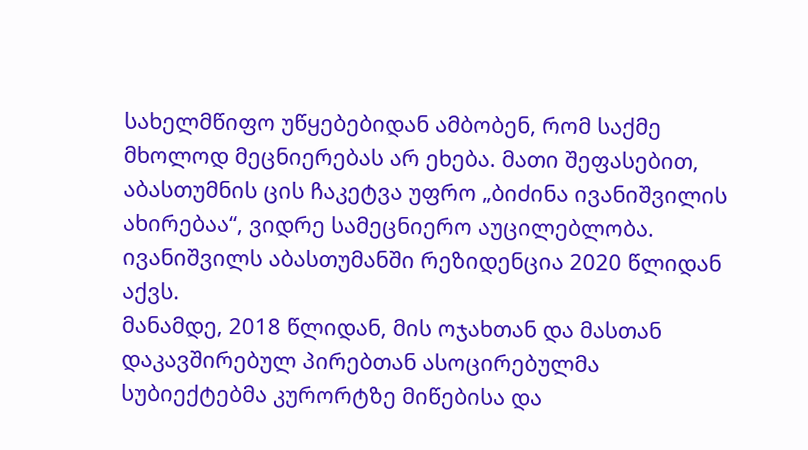სახელმწიფო უწყებებიდან ამბობენ, რომ საქმე მხოლოდ მეცნიერებას არ ეხება. მათი შეფასებით, აბასთუმნის ცის ჩაკეტვა უფრო „ბიძინა ივანიშვილის ახირებაა“, ვიდრე სამეცნიერო აუცილებლობა.
ივანიშვილს აბასთუმანში რეზიდენცია 2020 წლიდან აქვს.
მანამდე, 2018 წლიდან, მის ოჯახთან და მასთან დაკავშირებულ პირებთან ასოცირებულმა სუბიექტებმა კურორტზე მიწებისა და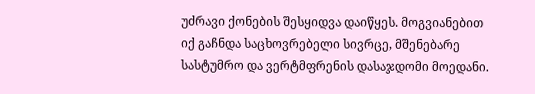უძრავი ქონების შესყიდვა დაიწყეს. მოგვიანებით იქ გაჩნდა საცხოვრებელი სივრცე, მშენებარე სასტუმრო და ვერტმფრენის დასაჯდომი მოედანი.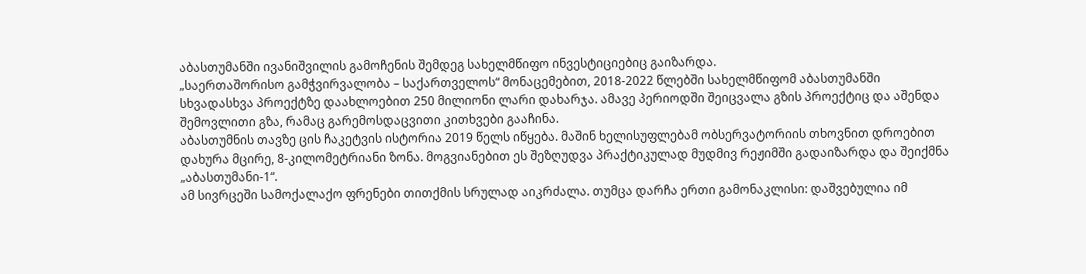აბასთუმანში ივანიშვილის გამოჩენის შემდეგ სახელმწიფო ინვესტიციებიც გაიზარდა.
„საერთაშორისო გამჭვირვალობა – საქართველოს“ მონაცემებით, 2018-2022 წლებში სახელმწიფომ აბასთუმანში სხვადასხვა პროექტზე დაახლოებით 250 მილიონი ლარი დახარჯა. ამავე პერიოდში შეიცვალა გზის პროექტიც და აშენდა შემოვლითი გზა, რამაც გარემოსდაცვითი კითხვები გააჩინა.
აბასთუმნის თავზე ცის ჩაკეტვის ისტორია 2019 წელს იწყება. მაშინ ხელისუფლებამ ობსერვატორიის თხოვნით დროებით დახურა მცირე, 8-კილომეტრიანი ზონა. მოგვიანებით ეს შეზღუდვა პრაქტიკულად მუდმივ რეჟიმში გადაიზარდა და შეიქმნა „აბასთუმანი-1“.
ამ სივრცეში სამოქალაქო ფრენები თითქმის სრულად აიკრძალა. თუმცა დარჩა ერთი გამონაკლისი: დაშვებულია იმ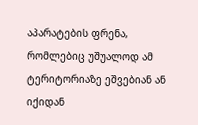აპარატების ფრენა, რომლებიც უშუალოდ ამ ტერიტორიაზე ეშვებიან ან იქიდან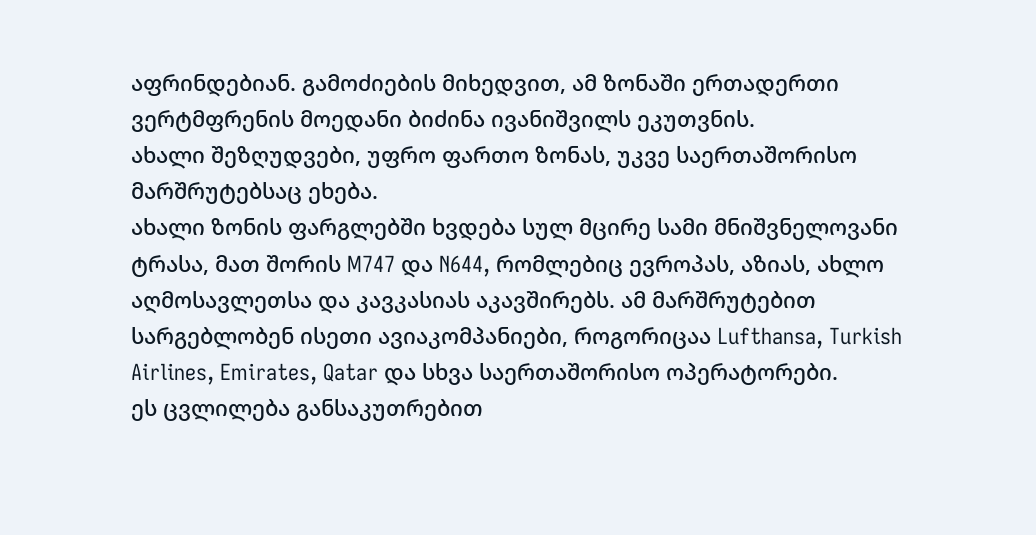აფრინდებიან. გამოძიების მიხედვით, ამ ზონაში ერთადერთი ვერტმფრენის მოედანი ბიძინა ივანიშვილს ეკუთვნის.
ახალი შეზღუდვები, უფრო ფართო ზონას, უკვე საერთაშორისო მარშრუტებსაც ეხება.
ახალი ზონის ფარგლებში ხვდება სულ მცირე სამი მნიშვნელოვანი ტრასა, მათ შორის M747 და N644, რომლებიც ევროპას, აზიას, ახლო აღმოსავლეთსა და კავკასიას აკავშირებს. ამ მარშრუტებით სარგებლობენ ისეთი ავიაკომპანიები, როგორიცაა Lufthansa, Turkish Airlines, Emirates, Qatar და სხვა საერთაშორისო ოპერატორები.
ეს ცვლილება განსაკუთრებით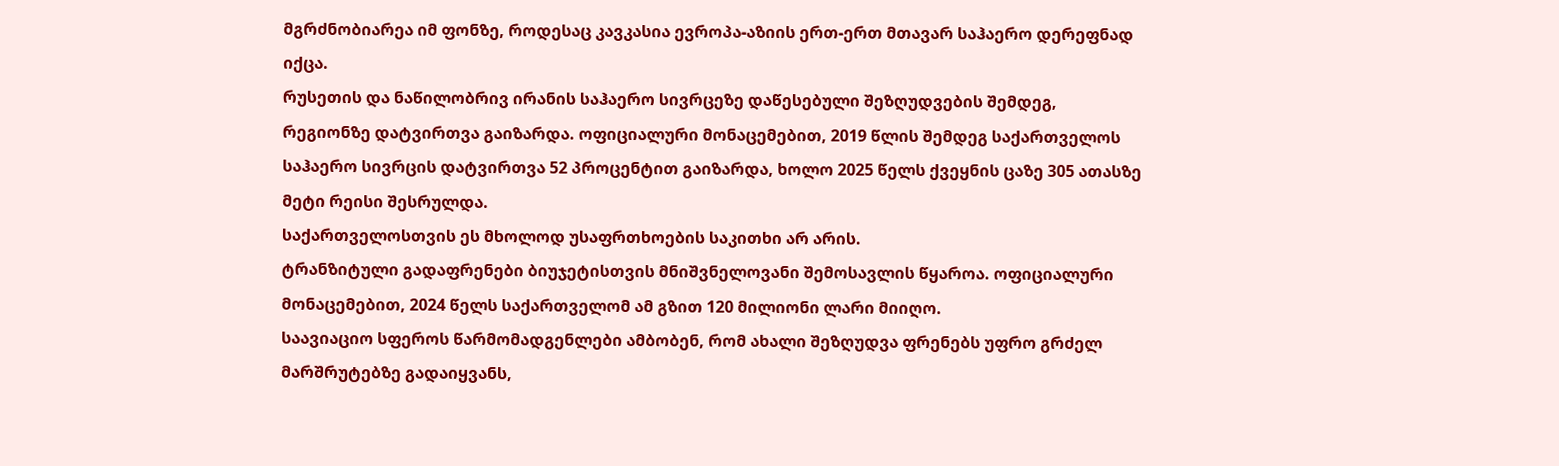მგრძნობიარეა იმ ფონზე, როდესაც კავკასია ევროპა-აზიის ერთ-ერთ მთავარ საჰაერო დერეფნად იქცა.
რუსეთის და ნაწილობრივ ირანის საჰაერო სივრცეზე დაწესებული შეზღუდვების შემდეგ, რეგიონზე დატვირთვა გაიზარდა. ოფიციალური მონაცემებით, 2019 წლის შემდეგ საქართველოს საჰაერო სივრცის დატვირთვა 52 პროცენტით გაიზარდა, ხოლო 2025 წელს ქვეყნის ცაზე 305 ათასზე მეტი რეისი შესრულდა.
საქართველოსთვის ეს მხოლოდ უსაფრთხოების საკითხი არ არის.
ტრანზიტული გადაფრენები ბიუჯეტისთვის მნიშვნელოვანი შემოსავლის წყაროა. ოფიციალური მონაცემებით, 2024 წელს საქართველომ ამ გზით 120 მილიონი ლარი მიიღო.
საავიაციო სფეროს წარმომადგენლები ამბობენ, რომ ახალი შეზღუდვა ფრენებს უფრო გრძელ მარშრუტებზე გადაიყვანს,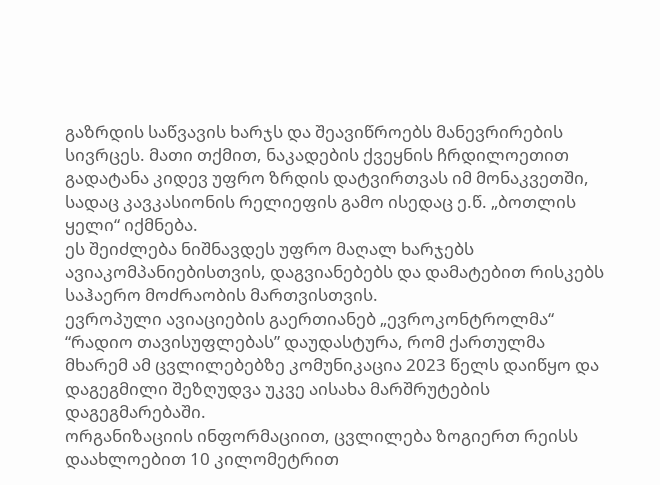გაზრდის საწვავის ხარჯს და შეავიწროებს მანევრირების სივრცეს. მათი თქმით, ნაკადების ქვეყნის ჩრდილოეთით გადატანა კიდევ უფრო ზრდის დატვირთვას იმ მონაკვეთში, სადაც კავკასიონის რელიეფის გამო ისედაც ე.წ. „ბოთლის ყელი“ იქმნება.
ეს შეიძლება ნიშნავდეს უფრო მაღალ ხარჯებს ავიაკომპანიებისთვის, დაგვიანებებს და დამატებით რისკებს საჰაერო მოძრაობის მართვისთვის.
ევროპული ავიაციების გაერთიანებ „ევროკონტროლმა“ “რადიო თავისუფლებას” დაუდასტურა, რომ ქართულმა მხარემ ამ ცვლილებებზე კომუნიკაცია 2023 წელს დაიწყო და დაგეგმილი შეზღუდვა უკვე აისახა მარშრუტების დაგეგმარებაში.
ორგანიზაციის ინფორმაციით, ცვლილება ზოგიერთ რეისს დაახლოებით 10 კილომეტრით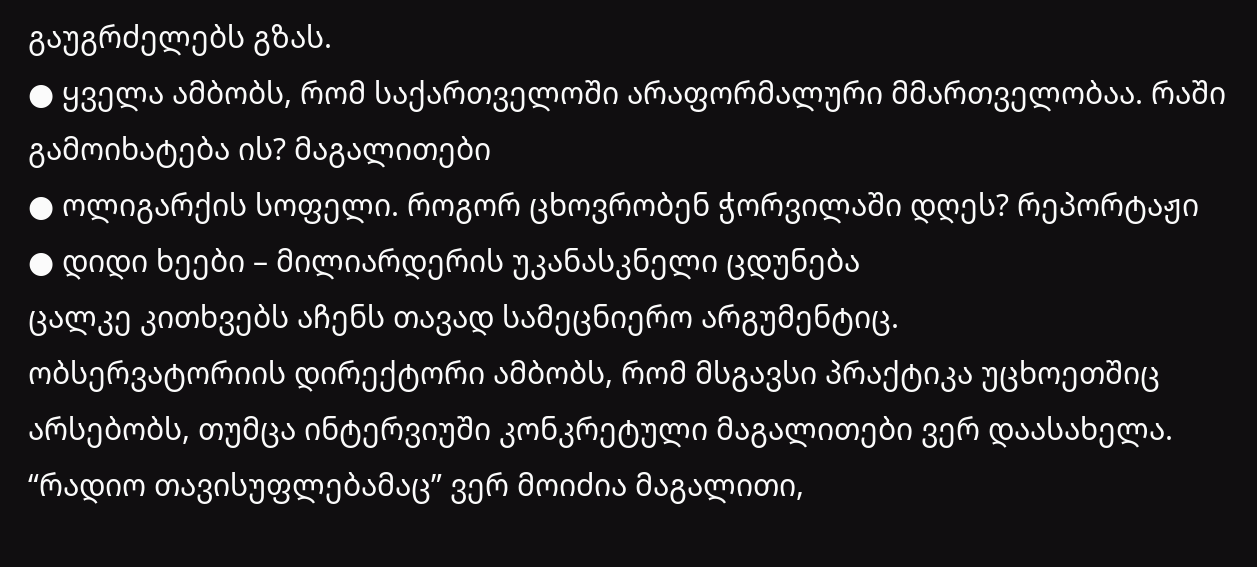გაუგრძელებს გზას.
● ყველა ამბობს, რომ საქართველოში არაფორმალური მმართველობაა. რაში გამოიხატება ის? მაგალითები
● ოლიგარქის სოფელი. როგორ ცხოვრობენ ჭორვილაში დღეს? რეპორტაჟი
● დიდი ხეები – მილიარდერის უკანასკნელი ცდუნება
ცალკე კითხვებს აჩენს თავად სამეცნიერო არგუმენტიც.
ობსერვატორიის დირექტორი ამბობს, რომ მსგავსი პრაქტიკა უცხოეთშიც არსებობს, თუმცა ინტერვიუში კონკრეტული მაგალითები ვერ დაასახელა. “რადიო თავისუფლებამაც” ვერ მოიძია მაგალითი,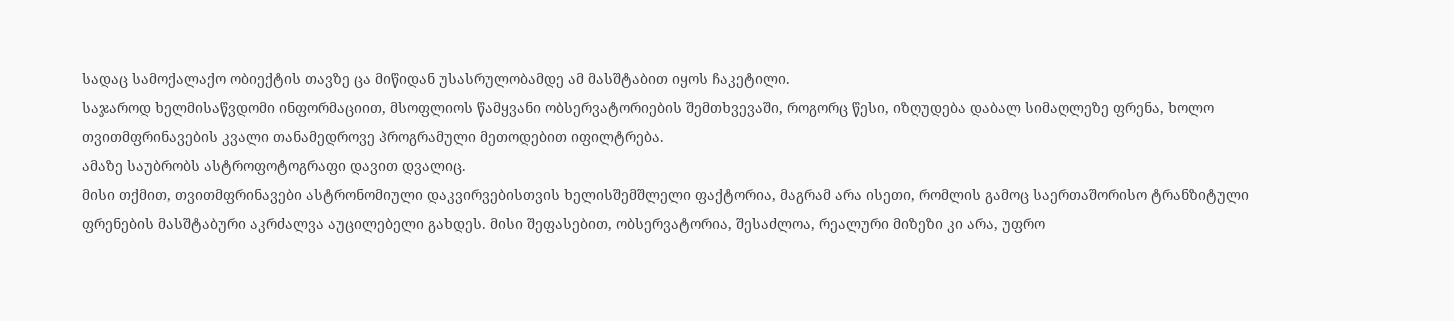სადაც სამოქალაქო ობიექტის თავზე ცა მიწიდან უსასრულობამდე ამ მასშტაბით იყოს ჩაკეტილი.
საჯაროდ ხელმისაწვდომი ინფორმაციით, მსოფლიოს წამყვანი ობსერვატორიების შემთხვევაში, როგორც წესი, იზღუდება დაბალ სიმაღლეზე ფრენა, ხოლო თვითმფრინავების კვალი თანამედროვე პროგრამული მეთოდებით იფილტრება.
ამაზე საუბრობს ასტროფოტოგრაფი დავით დვალიც.
მისი თქმით, თვითმფრინავები ასტრონომიული დაკვირვებისთვის ხელისშემშლელი ფაქტორია, მაგრამ არა ისეთი, რომლის გამოც საერთაშორისო ტრანზიტული ფრენების მასშტაბური აკრძალვა აუცილებელი გახდეს. მისი შეფასებით, ობსერვატორია, შესაძლოა, რეალური მიზეზი კი არა, უფრო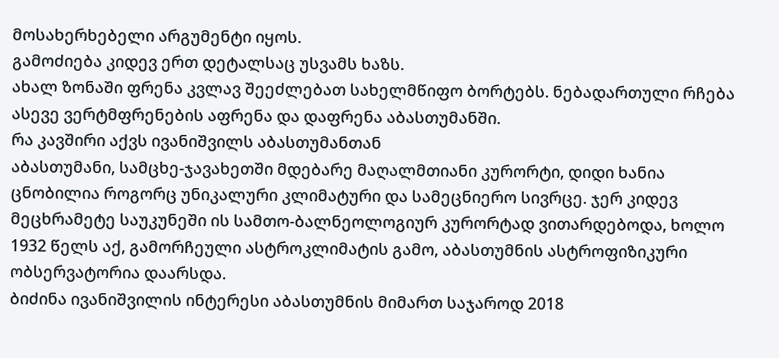მოსახერხებელი არგუმენტი იყოს.
გამოძიება კიდევ ერთ დეტალსაც უსვამს ხაზს.
ახალ ზონაში ფრენა კვლავ შეეძლებათ სახელმწიფო ბორტებს. ნებადართული რჩება ასევე ვერტმფრენების აფრენა და დაფრენა აბასთუმანში.
რა კავშირი აქვს ივანიშვილს აბასთუმანთან
აბასთუმანი, სამცხე-ჯავახეთში მდებარე მაღალმთიანი კურორტი, დიდი ხანია ცნობილია როგორც უნიკალური კლიმატური და სამეცნიერო სივრცე. ჯერ კიდევ მეცხრამეტე საუკუნეში ის სამთო-ბალნეოლოგიურ კურორტად ვითარდებოდა, ხოლო 1932 წელს აქ, გამორჩეული ასტროკლიმატის გამო, აბასთუმნის ასტროფიზიკური ობსერვატორია დაარსდა.
ბიძინა ივანიშვილის ინტერესი აბასთუმნის მიმართ საჯაროდ 2018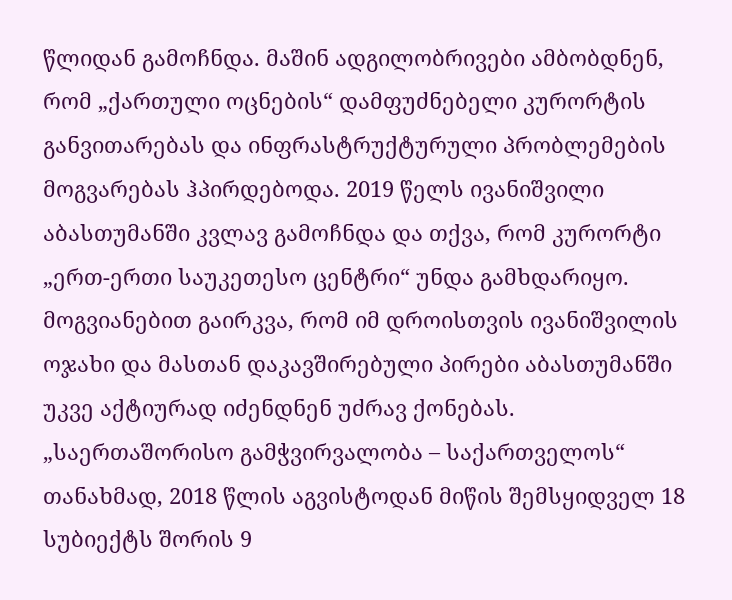წლიდან გამოჩნდა. მაშინ ადგილობრივები ამბობდნენ, რომ „ქართული ოცნების“ დამფუძნებელი კურორტის განვითარებას და ინფრასტრუქტურული პრობლემების მოგვარებას ჰპირდებოდა. 2019 წელს ივანიშვილი აბასთუმანში კვლავ გამოჩნდა და თქვა, რომ კურორტი „ერთ-ერთი საუკეთესო ცენტრი“ უნდა გამხდარიყო.
მოგვიანებით გაირკვა, რომ იმ დროისთვის ივანიშვილის ოჯახი და მასთან დაკავშირებული პირები აბასთუმანში უკვე აქტიურად იძენდნენ უძრავ ქონებას. „საერთაშორისო გამჭვირვალობა – საქართველოს“ თანახმად, 2018 წლის აგვისტოდან მიწის შემსყიდველ 18 სუბიექტს შორის 9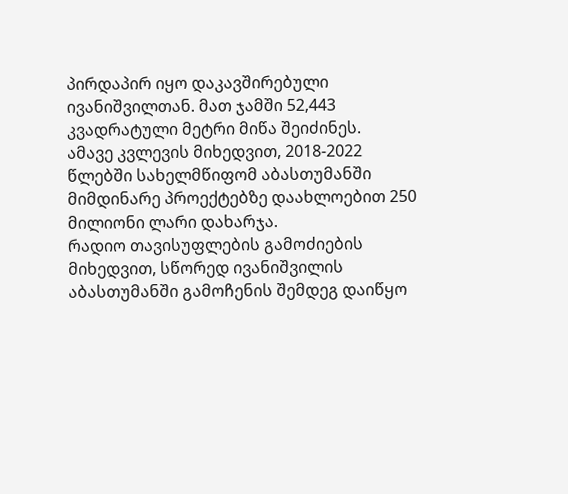პირდაპირ იყო დაკავშირებული ივანიშვილთან. მათ ჯამში 52,443 კვადრატული მეტრი მიწა შეიძინეს.
ამავე კვლევის მიხედვით, 2018-2022 წლებში სახელმწიფომ აბასთუმანში მიმდინარე პროექტებზე დაახლოებით 250 მილიონი ლარი დახარჯა.
რადიო თავისუფლების გამოძიების მიხედვით, სწორედ ივანიშვილის აბასთუმანში გამოჩენის შემდეგ დაიწყო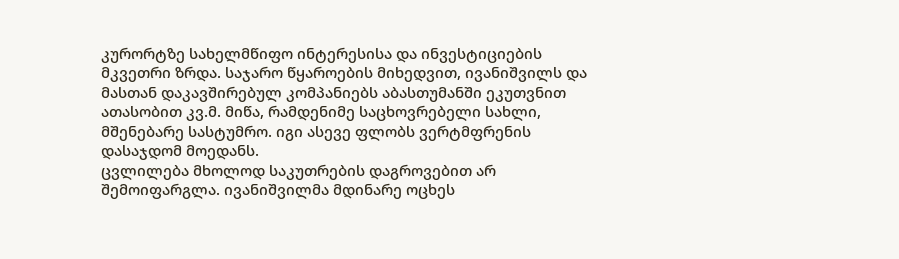კურორტზე სახელმწიფო ინტერესისა და ინვესტიციების მკვეთრი ზრდა. საჯარო წყაროების მიხედვით, ივანიშვილს და მასთან დაკავშირებულ კომპანიებს აბასთუმანში ეკუთვნით ათასობით კვ.მ. მიწა, რამდენიმე საცხოვრებელი სახლი, მშენებარე სასტუმრო. იგი ასევე ფლობს ვერტმფრენის დასაჯდომ მოედანს.
ცვლილება მხოლოდ საკუთრების დაგროვებით არ შემოიფარგლა. ივანიშვილმა მდინარე ოცხეს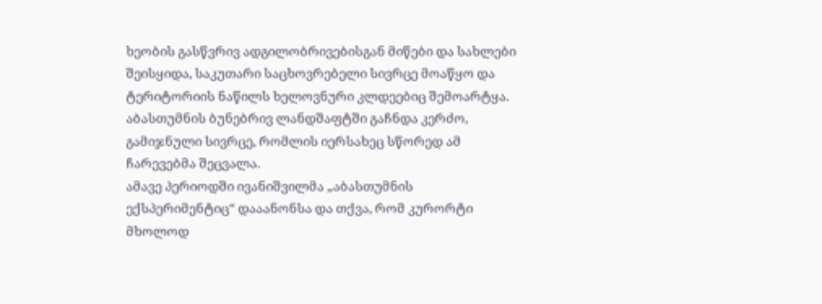ხეობის გასწვრივ ადგილობრივებისგან მიწები და სახლები შეისყიდა, საკუთარი საცხოვრებელი სივრცე მოაწყო და ტერიტორიის ნაწილს ხელოვნური კლდეებიც შემოარტყა. აბასთუმნის ბუნებრივ ლანდშაფტში გაჩნდა კერძო, გამიჯნული სივრცე, რომლის იერსახეც სწორედ ამ ჩარევებმა შეცვალა.
ამავე პერიოდში ივანიშვილმა „აბასთუმნის ექსპერიმენტიც“ დააანონსა და თქვა, რომ კურორტი მხოლოდ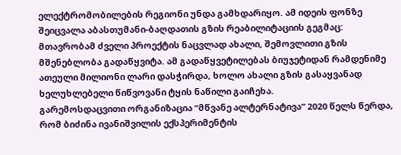ელექტრომობილების რეგიონი უნდა გამხდარიყო. ამ იდეის ფონზე შეიცვალა აბასთუმანი-ბაღდათის გზის რეაბილიტაციის გეგმაც: მთავრობამ ძველი პროექტის ნაცვლად ახალი, შემოვლითი გზის მშენებლობა გადაწყვიტა. ამ გადაწყვეტილებას ბიუჯეტიდან რამდენიმე ათეული მილიონი ლარი დასჭირდა, ხოლო ახალი გზის გასაყვანად ხელუხლებელი წიწვოვანი ტყის ნაწილი გაიჩეხა.
გარემოსდაცვითი ორგანიზაცია “მწვანე ალტერნატივა” 2020 წელს წერდა, რომ ბიძინა ივანიშვილის ექსპერიმენტის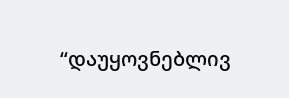“დაუყოვნებლივ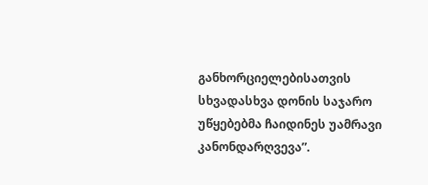განხორციელებისათვის სხვადასხვა დონის საჯარო უწყებებმა ჩაიდინეს უამრავი კანონდარღვევა”.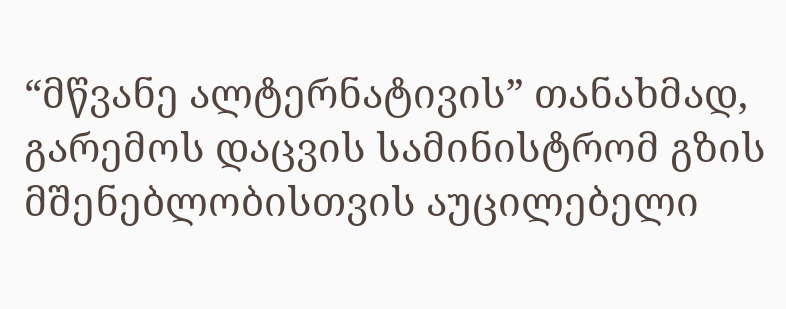“მწვანე ალტერნატივის” თანახმად, გარემოს დაცვის სამინისტრომ გზის მშენებლობისთვის აუცილებელი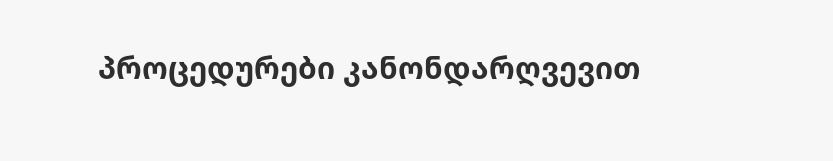პროცედურები კანონდარღვევით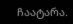ჩაატარა.